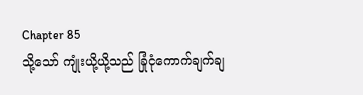Chapter 85
သို့သော် ကျုံးယို့ယို့သည် ခြုံငုံကောက်ချက်ချ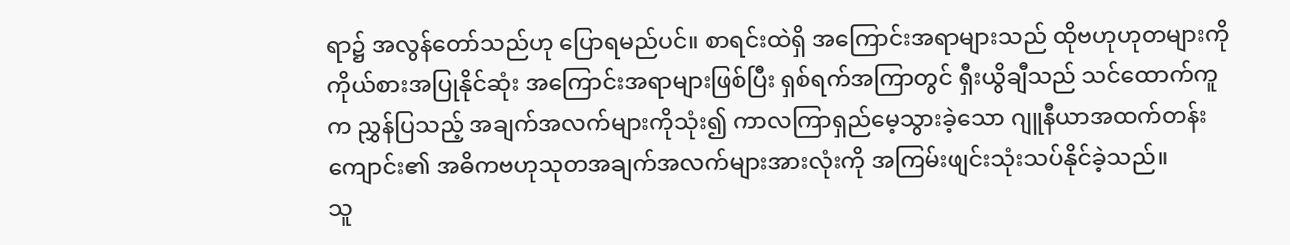ရာ၌ အလွန်တော်သည်ဟု ပြောရမည်ပင်။ စာရင်းထဲရှိ အကြောင်းအရာများသည် ထိုဗဟုဟုတများကို ကိုယ်စားအပြုနိုင်ဆုံး အကြောင်းအရာများဖြစ်ပြီး ရှစ်ရက်အကြာတွင် ရှီးယွိချီသည် သင်ထောက်ကူက ညွှန်ပြသည့် အချက်အလက်များကိုသုံး၍ ကာလကြာရှည်မေ့သွားခဲ့သော ဂျူနီယာအထက်တန်းကျောင်း၏ အဓိကဗဟုသုတအချက်အလက်များအားလုံးကို အကြမ်းဖျင်းသုံးသပ်နိုင်ခဲ့သည်။
သူ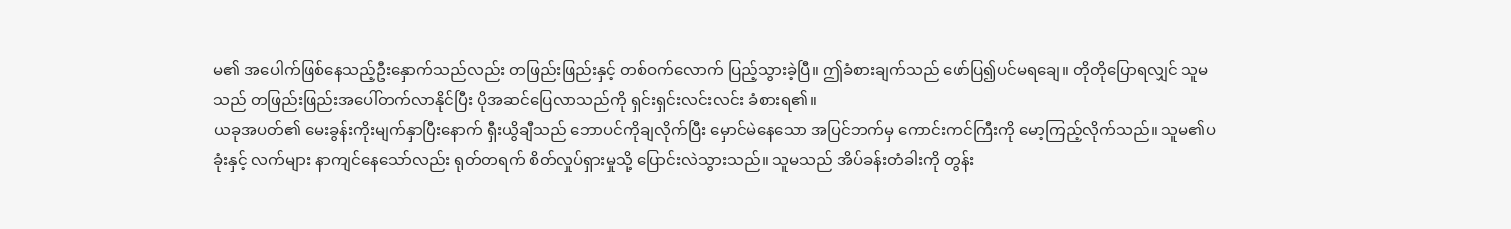မ၏ အပေါက်ဖြစ်နေသည့်ဦးနှောက်သည်လည်း တဖြည်းဖြည်းနှင့် တစ်ဝက်လောက် ပြည့်သွားခဲ့ပြီ။ ဤခံစားချက်သည် ဖော်ပြ၍ပင်မရချေ။ တိုတိုပြောရလျှင် သူမသည် တဖြည်းဖြည်းအပေါ်တက်လာနိုင်ပြီး ပိုအဆင်ပြေလာသည်ကို ရှင်းရှင်းလင်းလင်း ခံစားရ၏။
ယခုအပတ်၏ မေးခွန်းကိုးမျက်နှာပြီးနောက် ရှီးယွိချီသည် ဘောပင်ကိုချလိုက်ပြီး မှောင်မဲနေသော အပြင်ဘက်မှ ကောင်းကင်ကြီးကို မော့ကြည့်လိုက်သည်။ သူမ၏ပခုံးနှင့် လက်များ နာကျင်နေသော်လည်း ရုတ်တရက် စိတ်လှုပ်ရှားမှုသို့ ပြောင်းလဲသွားသည်။ သူမသည် အိပ်ခန်းတံခါးကို တွန်း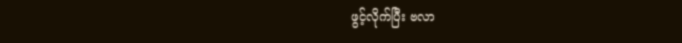ဖွင့်လိုက်ပြီး ဗလာ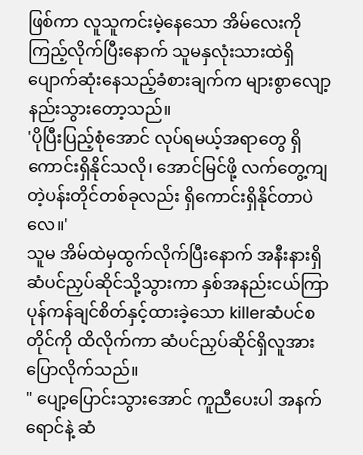ဖြစ်ကာ လူသူကင်းမဲ့နေသော အိမ်လေးကို ကြည့်လိုက်ပြီးနောက် သူမနှလုံးသားထဲရှိ ပျောက်ဆုံးနေသည့်ခံစားချက်က များစွာလျော့နည်းသွားတော့သည်။
'ပိုပြီးပြည့်စုံအောင် လုပ်ရမယ့်အရာတွေ ရှိကောင်းရှိနိုင်သလို၊ အောင်မြင်ဖို့ လက်တွေ့ကျတဲ့ပန်းတိုင်တစ်ခုလည်း ရှိကောင်းရှိနိုင်တာပဲလေ။'
သူမ အိမ်ထဲမှထွက်လိုက်ပြီးနောက် အနီးနားရှိ ဆံပင်ညှပ်ဆိုင်သို့သွားကာ နှစ်အနည်းငယ်ကြာ ပုန်ကန်ချင်စိတ်နှင့်ထားခဲ့သော killerဆံပင်စတိုင်ကို ထိလိုက်ကာ ဆံပင်ညှပ်ဆိုင်ရှိလူအား ပြောလိုက်သည်။
" ပျော့ပြောင်းသွားအောင် ကူညီပေးပါ အနက်ရောင်နဲ့ ဆံ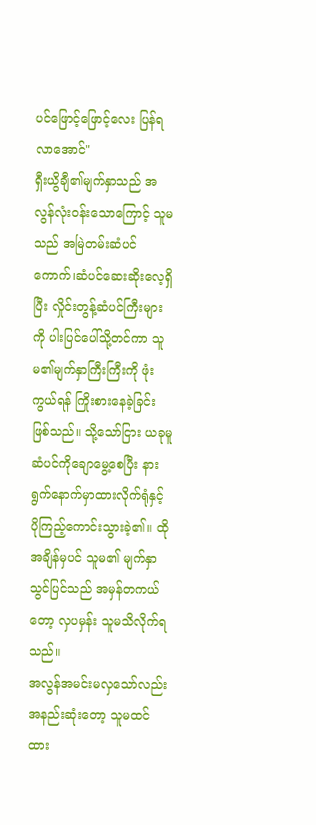ပင်ဖြောင့်ဖြောင့်လေး ပြန်ရလာအောင်"
ရှီးယွိချီ၏မျက်နှာသည် အလွန်လုံး၀န်းသောကြောင့် သူမသည် အမြဲတမ်းဆံပင်ကောက်၊ဆံပင်ဆေးဆိုးလေ့ရှိပြီး လှိုင်းတွန့်ဆံပင်ကြီးများကို ပါးပြင်ပေါ်သို့တင်ကာ သူမ၏မျက်နှာကြီးကြီးကို ဖုံးကွယ်ရန် ကြိုးစားနေခဲ့ခြင်းဖြစ်သည်။ သို့သော်ငြား ယခုမူ ဆံပင်ကိုချောမွေ့စေပြီး နားရွက်နောက်မှာထားလိုက်ရုံနှင့် ပိုကြည့်ကောင်းသွားခဲ့၏။ ထိုအချိန်မှပင် သူမ၏ မျက်နှာသွင်ပြင်သည် အမှန်တကယ်တော့ လှပမှန်း သူမသိလိုက်ရသည်။
အလွန်အမင်းမလှသော်လည်း အနည်းဆုံးတော့ သူမထင်ထား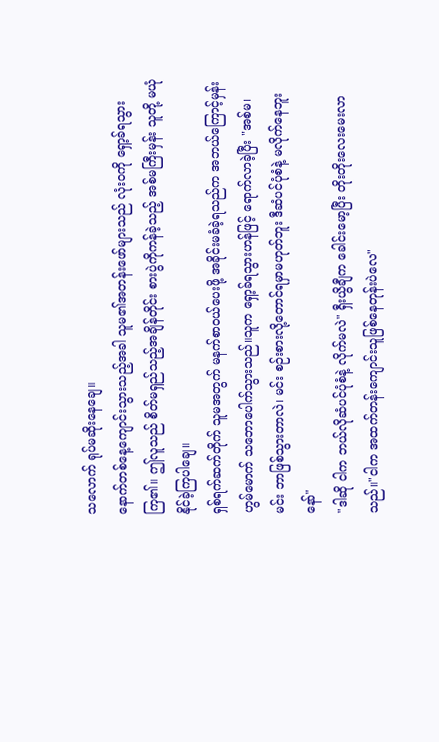သလောက် ရုပ်မဆိုးနေချေ။
နောက်တစ်နေ့ကျောင်းသွားသည့်အခါ သူမ၏အတန်းဖော်များသည် လုံး၀ကို ရှော့ခ်ရသွားကြ၏။ ဤလူသည် စိတ်မရှည်သည့်အချိန်တိုင်း စားပွဲကိုကန်ခဲ့သည့် အစ်မကြီးမှန်း သူတို့ မယုံနိုင်ခဲ့ကြပါချေ။
ရှစ်ရက်ဆက်တိုက် သူမအတွက် မနက်စာဝယ်ပေးဖို့ အခိုင်းမခံခဲ့ရသည်က အဘယ်ကြောင့်မှန်း ဟွမ်မောက် သဘောပေါက်သွားသည်။သူက ရှော့ခ်ရသွားဟန်ဖြင့် ရောက်လာခဲ့ပြီး "အစ်မ၊ မင်း ဘာဖြစ်သွားတာလဲ၊ မင်း စဉ်းစားလို့တောင်ရမှာမဟုတ်ဘူး ဒီဆံပင်ပုံစံနဲ့ မလိုက်နေဘူးနော်"
"ဒါဆို ငါက ဘယ်လိုဆံပင်ပုံစံနဲ့ လိုက်မလဲ" ရှီးယွိချီက ခေါင်းမော့ပြီး တိုးတိုးလေးမေးလာသည်။"ငါက အထက်တန်းကျောင်းသူဖြစ်နေတုန်းပဲလေ"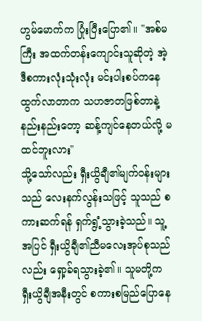ဟွမ်မောက်က ပြုံးပြီးပြော၏။ "အစ်မကြီး အထက်တန်းကျောင်းသူဆိုတဲ့ အဲ့ဒီစကားလုံးသုံးလုံး မင်းပါးစပ်ကနေထွက်လာတာက သဟဇာတဖြစ်တာနဲ့ နည်းနည်းတော့ ဆန့်ကျင်နေတယ်လို့ မထင်ဘူးလား"
သို့သော်လည်း ရှီးယွိချီ၏မျက်၀န်းများသည် လေးနက်လွန်းသဖြင့် သူသည် စကားဆက်ရန် ရှက်ရွံ့သွားခဲ့သည်။ သူ့အပြင် ရှီးယွိချီ၏ညီမလေးအုပ်စုသည်လည်း ရှော့ခ်ရသွားခဲ့၏။ သူမတို့က ရှီးယွိချီအနီးတွင် စကားစမြည်ပြောနေ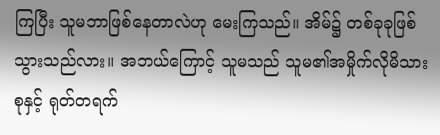ကြပြီး သူမဘာဖြစ်နေတာလဲဟု မေးကြသည်။ အိမ်၌ တစ်ခုခုဖြစ်သွားသည်လား။ အဘယ်ကြောင့် သူမသည် သူမ၏အမှိုက်လိုမိသားစုနှင့် ရုတ်တရက်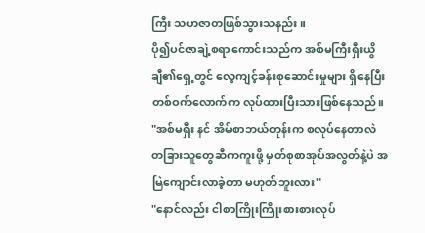ကြီး သဟဇာတဖြစ်သွားသနည်း။
ပို၍ပင်ဇာချဲ့စရာကောင်းသည်က အစ်မကြီးရှီးယွိချီ၏ရှေ့တွင် လေ့ကျင့်ခန်းစုဆောင်းမှုများ ရှိနေပြီး တစ်ဝက်လောက်က လုပ်ထားပြီးသားဖြစ်နေသည်။
"အစ်မရှီး နင် အိမ်စာဘယ်တုန်းက စလုပ်နေတာလဲ တခြားသူတွေဆီကကူးဖို့ မှတ်စုစာအုပ်အလွတ်နဲ့ပဲ အမြဲကျောင်းလာခဲ့တာ မဟုတ်ဘူးလား"
"နောင်လည်း ငါစာကြိုးကြိုးစားစားလုပ်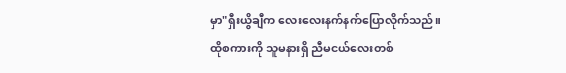မှာ"ရှီးယွိချီက လေးလေးနက်နက်ပြောလိုက်သည်။
ထိုစကားကို သူမနားရှိ ညီမငယ်လေးတစ်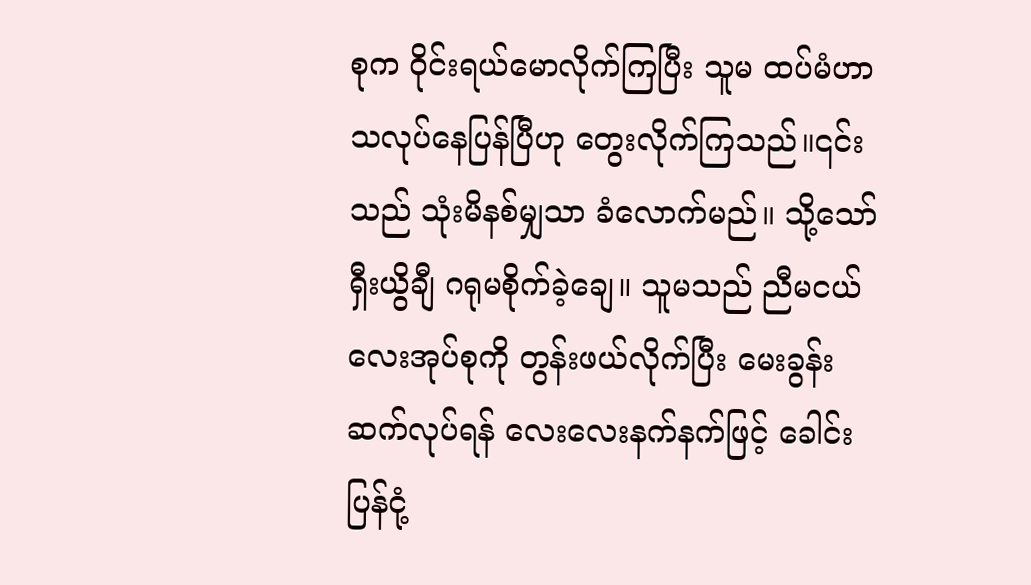စုက ဝိုင်းရယ်မောလိုက်ကြပြီး သူမ ထပ်မံဟာသလုပ်နေပြန်ပြီဟု တွေးလိုက်ကြသည်။၎င်းသည် သုံးမိနစ်မျှသာ ခံလောက်မည်။ သို့သော် ရှီးယွိချီ ဂရုမစိုက်ခဲ့ချေ။ သူမသည် ညီမငယ်လေးအုပ်စုကို တွန်းဖယ်လိုက်ပြီး မေးခွန်းဆက်လုပ်ရန် လေးလေးနက်နက်ဖြင့် ခေါင်းပြန်ငုံ့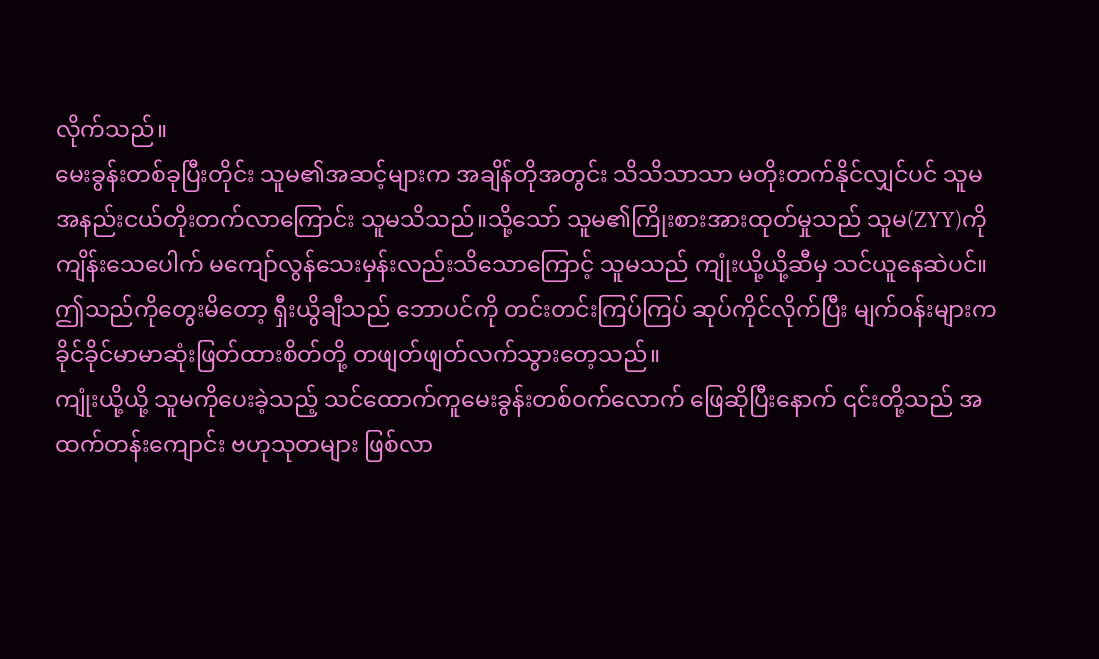လိုက်သည်။
မေးခွန်းတစ်ခုပြီးတိုင်း သူမ၏အဆင့်များက အချိန်တိုအတွင်း သိသိသာသာ မတိုးတက်နိုင်လျှင်ပင် သူမ အနည်းငယ်တိုးတက်လာကြောင်း သူမသိသည်။သို့သော် သူမ၏ကြိုးစားအားထုတ်မှုသည် သူမ(ZYY)ကို ကျိန်းသေပေါက် မကျော်လွန်သေးမှန်းလည်းသိသောကြောင့် သူမသည် ကျုံးယို့ယို့ဆီမှ သင်ယူနေဆဲပင်။
ဤသည်ကိုတွေးမိတော့ ရှီးယွိချီသည် ဘောပင်ကို တင်းတင်းကြပ်ကြပ် ဆုပ်ကိုင်လိုက်ပြီး မျက်၀န်းများက ခိုင်ခိုင်မာမာဆုံးဖြတ်ထားစိတ်တို့ တဖျတ်ဖျတ်လက်သွားတေ့သည်။
ကျုံးယို့ယို့ သူမကိုပေးခဲ့သည့် သင်ထောက်ကူမေးခွန်းတစ်ဝက်လောက် ဖြေဆိုပြီးနောက် ၎င်းတို့သည် အထက်တန်းကျောင်း ဗဟုသုတများ ဖြစ်လာ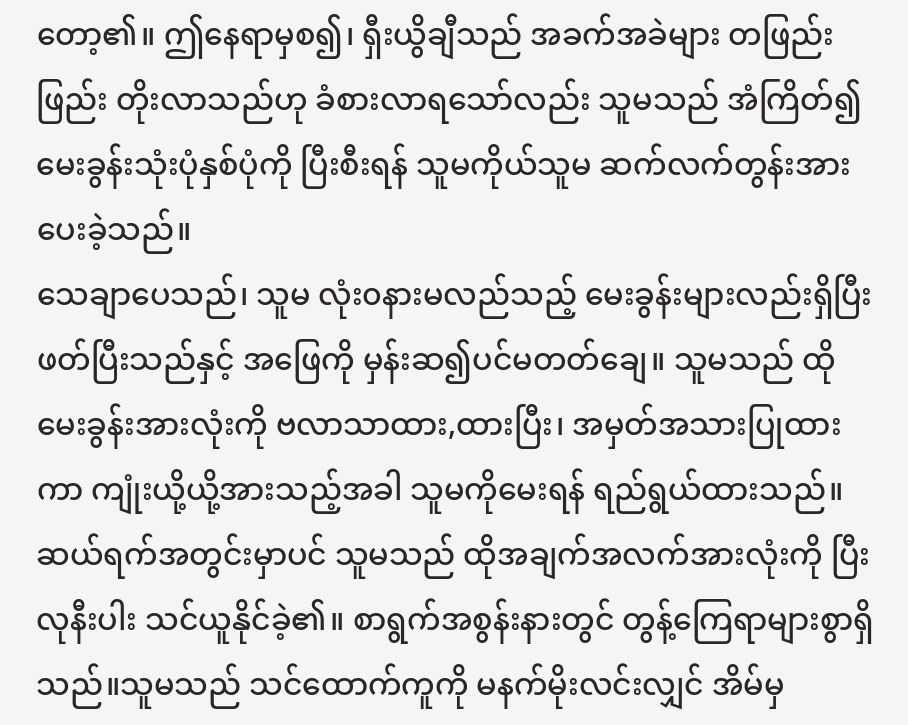တော့၏။ ဤနေရာမှစ၍၊ ရှီးယွိချီသည် အခက်အခဲများ တဖြည်းဖြည်း တိုးလာသည်ဟု ခံစားလာရသော်လည်း သူမသည် အံကြိတ်၍ မေးခွန်းသုံးပုံနှစ်ပုံကို ပြီးစီးရန် သူမကိုယ်သူမ ဆက်လက်တွန်းအားပေးခဲ့သည်။
သေချာပေသည်၊ သူမ လုံး၀နားမလည်သည့် မေးခွန်းများလည်းရှိပြီး ဖတ်ပြီးသည်နှင့် အဖြေကို မှန်းဆ၍ပင်မတတ်ချေ။ သူမသည် ထိုမေးခွန်းအားလုံးကို ဗလာသာထား,ထားပြီး၊ အမှတ်အသားပြုထားကာ ကျုံးယို့ယို့အားသည့်အခါ သူမကိုမေးရန် ရည်ရွယ်ထားသည်။
ဆယ်ရက်အတွင်းမှာပင် သူမသည် ထိုအချက်အလက်အားလုံးကို ပြီးလုနီးပါး သင်ယူနိုင်ခဲ့၏။ စာရွက်အစွန်းနားတွင် တွန့်ကြေရာများစွာရှိသည်။သူမသည် သင်ထောက်ကူကို မနက်မိုးလင်းလျှင် အိမ်မှ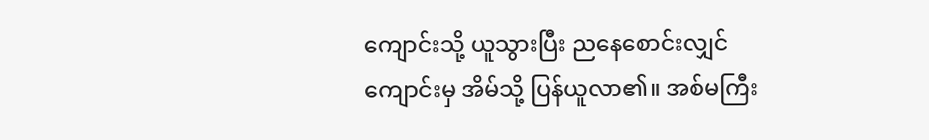ကျောင်းသို့ ယူသွားပြီး ညနေစောင်းလျှင် ကျောင်းမှ အိမ်သို့ ပြန်ယူလာ၏။ အစ်မကြီး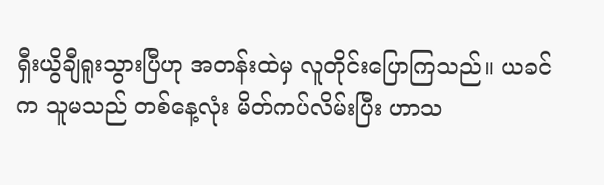ရှီးယွိချီရူးသွားပြီဟု အတန်းထဲမှ လူတိုင်းပြောကြသည်။ ယခင်က သူမသည် တစ်နေ့လုံး မိတ်ကပ်လိမ်းပြီး ဟာသ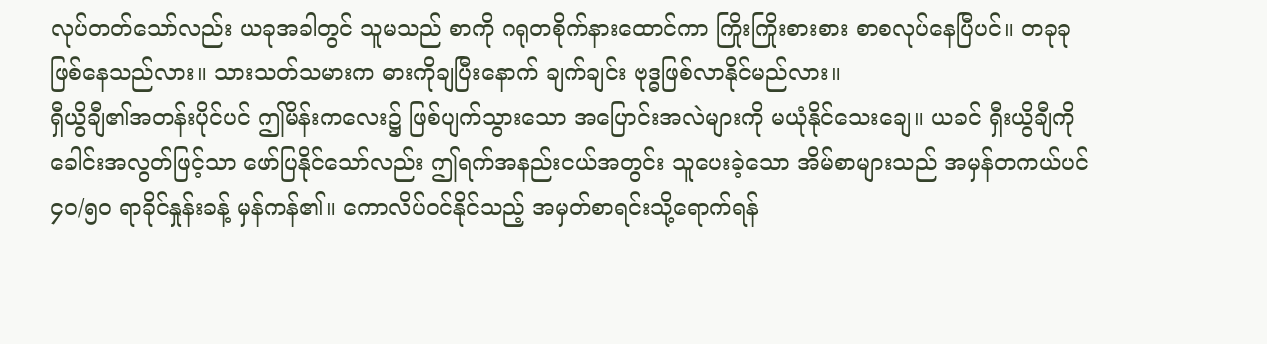လုပ်တတ်သော်လည်း ယခုအခါတွင် သူမသည် စာကို ဂရုတစိုက်နားထောင်ကာ ကြိုးကြိုးစားစား စာစလုပ်နေပြီပင်။ တခုခုဖြစ်နေသည်လား။ သားသတ်သမားက ဓားကိုချပြီးနောက် ချက်ချင်း ဗုဒ္ဓဖြစ်လာနိုင်မည်လား။
ရှီယွိချီ၏အတန်းပိုင်ပင် ဤမိန်းကလေး၌ ဖြစ်ပျက်သွားသော အပြောင်းအလဲများကို မယုံနိုင်သေးချေ။ ယခင် ရှီးယွိချီကို ခေါင်းအလွတ်ဖြင့်သာ ဖော်ပြနိုင်သော်လည်း ဤရက်အနည်းငယ်အတွင်း သူပေးခဲ့သော အိမ်စာများသည် အမှန်တကယ်ပင် ၄၀/၅၀ ရာခိုင်နှုန်းခန့် မှန်ကန်၏။ ကောလိပ်၀င်နိုင်သည့် အမှတ်စာရင်းသို့ရောက်ရန်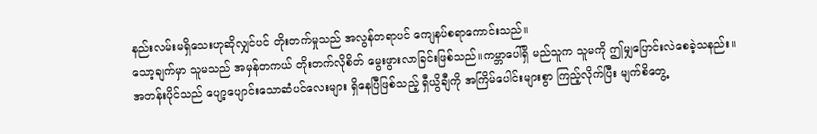နည်းလမ်းမရှိသေးဟုဆိုလျှင်ပင် တိုးတက်မှုသည် အလွန်တရာပင် ကျေနပ်စရာကောင်းသည်။
သော့ချက်မှာ သူမသည် အမှန်တကယ် တိုးတက်လိုစိတ် မွေးဖွားလာခြင်းဖြစ်သည်။ကမ္ဘာပေါ်ရှိ မည်သူက သူမကို ဤမျှပြောင်းလဲစေခဲ့သနည်း။
အတန်းပိုင်သည် ပျော့ပျောင်းသောဆံပင်လေးများ ရှိနေပြီဖြစ်သည့် ရှီယွိချီကို အကြိမ်ပေါင်းများစွာ ကြည့်လိုက်ပြီး မျက်စိတွေ့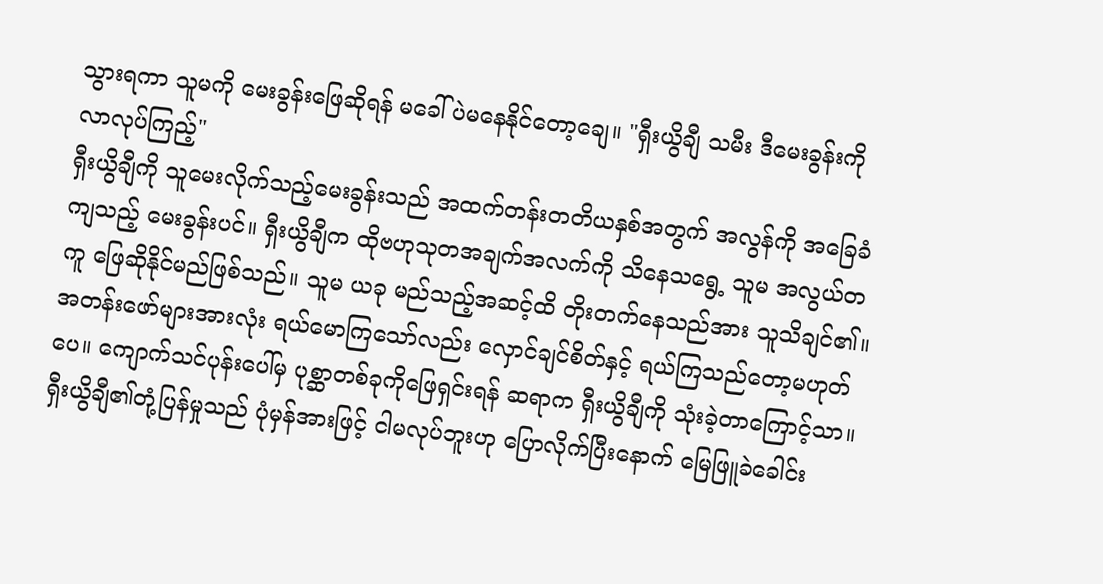သွားရကာ သူမကို မေးခွန်းဖြေဆိုရန် မခေါ်ပဲမနေနိုင်တော့ချေ။ "ရှီးယွိချီ သမီး ဒီမေးခွန်းကို လာလုပ်ကြည့်"
ရှီးယွိချီကို သူမေးလိုက်သည့်မေးခွန်းသည် အထက်တန်းတတိယနှစ်အတွက် အလွန်ကို အခြေခံကျသည့် မေးခွန်းပင်။ ရှီးယွိချီက ထိုဗဟုသုတအချက်အလက်ကို သိနေသရွေ့ သူမ အလွယ်တကူ ဖြေဆိုနိုင်မည်ဖြစ်သည်။ သူမ ယခု မည်သည့်အဆင့်ထိ တိုးတက်နေသည်အား သူသိချင်၏။
အတန်းဖော်များအားလုံး ရယ်မောကြသော်လည်း လှောင်ချင်စိတ်နှင့် ရယ်ကြသည်တော့မဟုတ်ပေ။ ကျောက်သင်ပုန်းပေါ်မှ ပုစ္ဆာတစ်ခုကိုဖြေရှင်းရန် ဆရာက ရှီးယွိချီကို သုံးခဲ့တာကြောင့်သာ။ရှီးယွိချီ၏တုံ့ပြန်မှုသည် ပုံမှန်အားဖြင့် ငါမလုပ်ဘူးဟု ပြောလိုက်ပြီးနောက် မြေဖြူခဲခေါင်း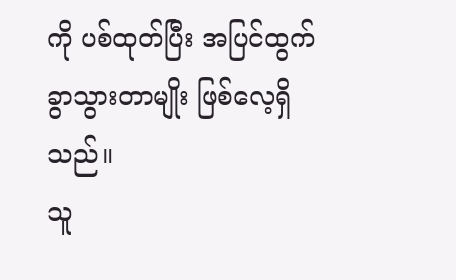ကို ပစ်ထုတ်ပြီး အပြင်ထွက်ခွာသွားတာမျိုး ဖြစ်လေ့ရှိသည်။
သူ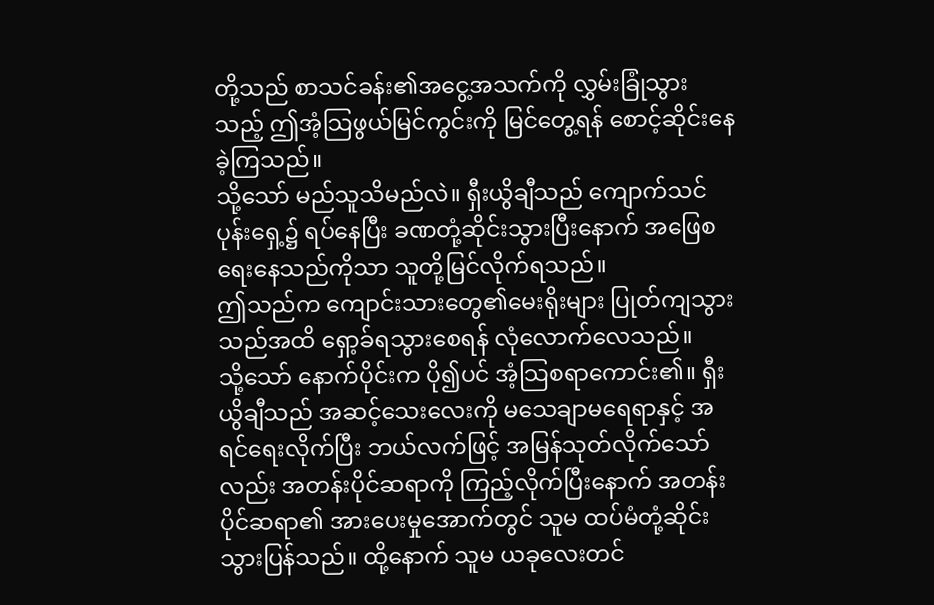တို့သည် စာသင်ခန်း၏အငွေ့အသက်ကို လွှမ်းခြုံသွားသည့် ဤအံ့သြဖွယ်မြင်ကွင်းကို မြင်တွေ့ရန် စောင့်ဆိုင်းနေခဲ့ကြသည်။
သို့သော် မည်သူသိမည်လဲ။ ရှီးယွိချီသည် ကျောက်သင်ပုန်းရှေ့၌ ရပ်နေပြီး ခဏတုံ့ဆိုင်းသွားပြီးနောက် အဖြေစရေးနေသည်ကိုသာ သူတို့မြင်လိုက်ရသည်။
ဤသည်က ကျောင်းသားတွေ၏မေးရိုးများ ပြုတ်ကျသွားသည်အထိ ရှော့ခ်ရသွားစေရန် လုံလောက်လေသည်။
သို့သော် နောက်ပိုင်းက ပို၍ပင် အံ့သြစရာကောင်း၏။ ရှီးယွိချီသည် အဆင့်သေးလေးကို မသေချာမရေရာနှင့် အရင်ရေးလိုက်ပြီး ဘယ်လက်ဖြင့် အမြန်သုတ်လိုက်သော်လည်း အတန်းပိုင်ဆရာကို ကြည့်လိုက်ပြီးနောက် အတန်းပိုင်ဆရာ၏ အားပေးမှုအောက်တွင် သူမ ထပ်မံတုံ့ဆိုင်းသွားပြန်သည်။ ထို့နောက် သူမ ယခုလေးတင်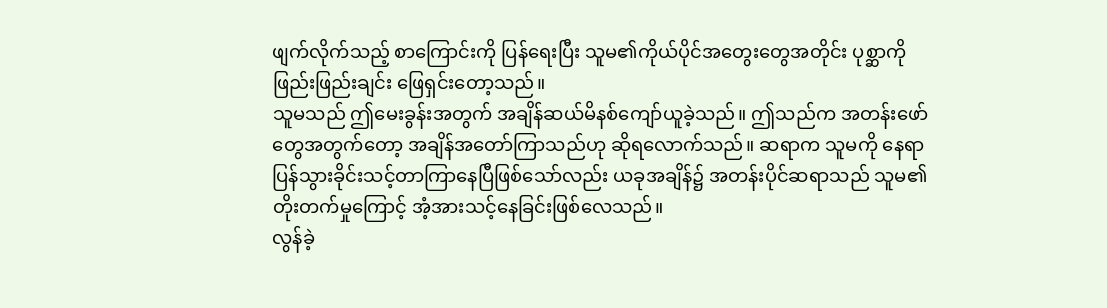ဖျက်လိုက်သည့် စာကြောင်းကို ပြန်ရေးပြီး သူမ၏ကိုယ်ပိုင်အတွေးတွေအတိုင်း ပုစ္ဆာကို ဖြည်းဖြည်းချင်း ဖြေရှင်းတော့သည်။
သူမသည် ဤမေးခွန်းအတွက် အချိန်ဆယ်မိနစ်ကျော်ယူခဲ့သည်။ ဤသည်က အတန်းဖော်တွေအတွက်တော့ အချိန်အတော်ကြာသည်ဟု ဆိုရလောက်သည်။ ဆရာက သူမကို နေရာပြန်သွားခိုင်းသင့်တာကြာနေပြီဖြစ်သော်လည်း ယခုအချိန်၌ အတန်းပိုင်ဆရာသည် သူမ၏တိုးတက်မှုကြောင့် အံ့အားသင့်နေခြင်းဖြစ်လေသည်။
လွန်ခဲ့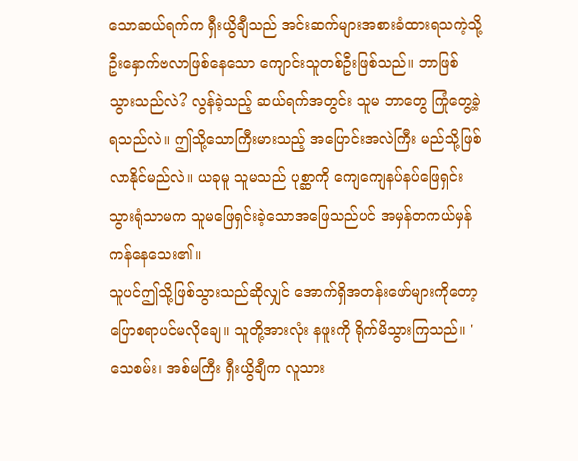သောဆယ်ရက်က ရှီးယွိချီသည် အင်းဆက်များအစားခံထားရသကဲ့သို့ ဦးနှောက်ဗလာဖြစ်နေသော ကျောင်းသူတစ်ဦးဖြစ်သည်။ ဘာဖြစ်သွားသည်လဲ? လွန်ခဲ့သည့် ဆယ်ရက်အတွင်း သူမ ဘာတွေ ကြုံတွေ့ခဲ့ရသည်လဲ။ ဤသို့သောကြီးမားသည့် အပြောင်းအလဲကြီး မည်သို့ဖြစ်လာနိုင်မည်လဲ။ ယခုမူ သူမသည် ပုစ္ဆာကို ကျေကျေနပ်နပ်ဖြေရှင်းသွားရုံသာမက သူမဖြေရှင်းခဲ့သောအဖြေသည်ပင် အမှန်တကယ်မှန်ကန်နေသေး၏။
သူပင်ဤသို့ဖြစ်သွားသည်ဆိုလျှင် အောက်ရှိအတန်းဖော်များကိုတော့ ပြောစရာပင်မလိုချေ။ သူတို့အားလုံး နဖူးကို ရိုက်မိသွားကြသည်။ 'သေစမ်း၊ အစ်မကြီး ရှီးယွိချီက လူသား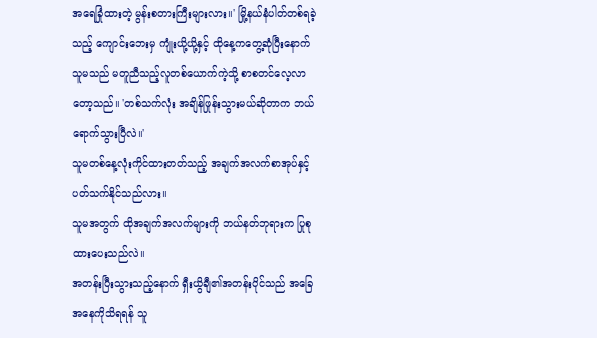အရေခြုံထားတဲ့ မွန်းစတားကြီးများလား။' မြို့နယ်နံပါတ်တစ်ရခဲ့သည့် ကျောင်းဘေးမှ ကျုံးယို့ယို့နှင့် ထိုနေ့ကတွေ့ဆုံပြီးနောက် သူမသည် မတူညီသည့်လူတစ်ယောက်ကဲ့သို့ စာစတင်လေ့လာတော့သည်။ 'တစ်သက်လုံး အချိန်ဖြုန်းသွားမယ်ဆိုတာက ဘယ်ရောက်သွားပြီလဲ။'
သူမတစ်နေ့လုံးကိုင်ထားတတ်သည့် အချက်အလက်စာအုပ်နှင့် ပတ်သက်နိုင်သည်လား။
သူမအတွက် ထိုအချက်အလက်များကို ဘယ်နတ်ဘုရားက ပြုစုထားပေးသည်လဲ။
အတန်းပြီးသွားသည့်နောက် ရှီးယွိချီ၏အတန်းပိုင်သည် အခြေအနေကိုသိရရန် သူ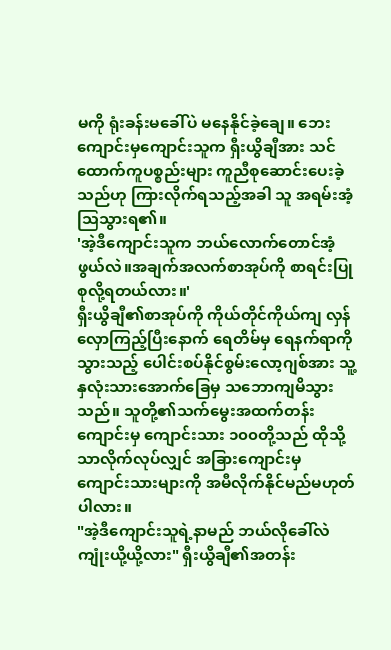မကို ရုံးခန်းမခေါ်ပဲ မနေနိုင်ခဲ့ချေ။ ဘေးကျောင်းမှကျောင်းသူက ရှီးယွိချီအား သင်ထောက်ကူပစ္စည်းများ ကူညီစုဆောင်းပေးခဲ့သည်ဟု ကြားလိုက်ရသည့်အခါ သူ အရမ်းအံ့သြသွားရ၏။
'အဲ့ဒီကျောင်းသူက ဘယ်လောက်တောင်အံ့ဖွယ်လဲ။အချက်အလက်စာအုပ်ကို စာရင်းပြုစုလို့ရတယ်လား။'
ရှီးယွိချီ၏စာအုပ်ကို ကိုယ်တိုင်ကိုယ်ကျ လှန်လှောကြည့်ပြီးနောက် ရေတိမ်မှ ရေနက်ရာကိုသွားသည့် ပေါင်းစပ်နိုင်စွမ်းလော့ဂျစ်အား သူ့နှလုံးသားအောက်ခြေမှ သဘောကျမိသွားသည်။ သူတို့၏သက်မွေးအထက်တန်းကျောင်းမှ ကျောင်းသား ၁၀၀တို့သည် ထိုသို့သာလိုက်လုပ်လျှင် အခြားကျောင်းမှ ကျောင်းသားများကို အမီလိုက်နိုင်မည်မဟုတ်ပါလား။
"အဲ့ဒီကျောင်းသူရဲ့နာမည် ဘယ်လိုခေါ်လဲ ကျုံးယို့ယို့လား" ရှီးယွိချီ၏အတန်း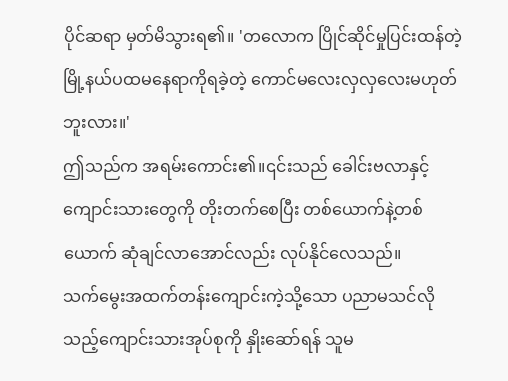ပိုင်ဆရာ မှတ်မိသွားရ၏။ 'တလောက ပြိုင်ဆိုင်မှုပြင်းထန်တဲ့ မြို့နယ်ပထမနေရာကိုရခဲ့တဲ့ ကောင်မလေးလှလှလေးမဟုတ်ဘူးလား။'
ဤသည်က အရမ်းကောင်း၏။၎င်းသည် ခေါင်းဗလာနှင့် ကျောင်းသားတွေကို တိုးတက်စေပြီး တစ်ယောက်နဲ့တစ်ယောက် ဆုံချင်လာအောင်လည်း လုပ်နိုင်လေသည်။
သက်မွေးအထက်တန်းကျောင်းကဲ့သို့သော ပညာမသင်လိုသည့်ကျောင်းသားအုပ်စုကို နှိုးဆော်ရန် သူမ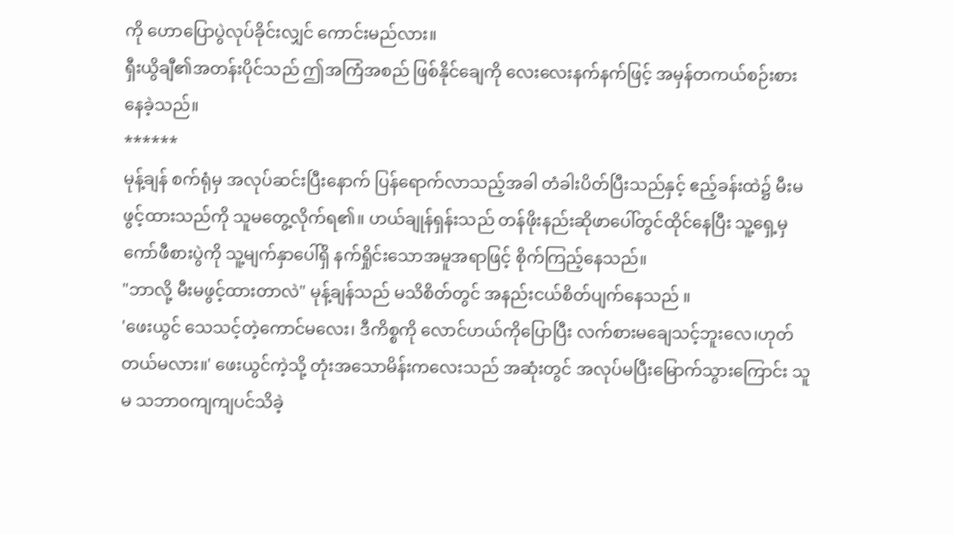ကို ဟောပြောပွဲလုပ်ခိုင်းလျှင် ကောင်းမည်လား။
ရှီးယွိချီ၏အတန်းပိုင်သည် ဤအကြံအစည် ဖြစ်နိုင်ချေကို လေးလေးနက်နက်ဖြင့် အမှန်တကယ်စဉ်းစားနေခဲ့သည်။
******
မုန့်ချန် စက်ရုံမှ အလုပ်ဆင်းပြီးနောက် ပြန်ရောက်လာသည့်အခါ တံခါးပိတ်ပြီးသည်နှင့် ဧည့်ခန်းထဲ၌ မီးမဖွင့်ထားသည်ကို သူမတွေ့လိုက်ရ၏။ ဟယ်ချုန်ရှန်းသည် တန်ဖိုးနည်းဆိုဖာပေါ်တွင်ထိုင်နေပြီး သူ့ရှေ့မှ ကော်ဖီစားပွဲကို သူ့မျက်နှာပေါ်ရှိ နက်ရှိုင်းသောအမူအရာဖြင့် စိုက်ကြည့်နေသည်။
"ဘာလို့ မီးမဖွင့်ထားတာလဲ" မုန့်ချန်သည် မသိစိတ်တွင် အနည်းငယ်စိတ်ပျက်နေသည် ။
'ဖေးယွင် သေသင့်တဲ့ကောင်မလေး၊ ဒီကိစ္စကို လောင်ဟယ်ကိုပြောပြီး လက်စားမချေသင့်ဘူးလေ၊ဟုတ်တယ်မလား။' ဖေးယွင်ကဲ့သို့ တုံးအသောမိန်းကလေးသည် အဆုံးတွင် အလုပ်မပြီးမြောက်သွားကြောင်း သူမ သဘာဝကျကျပင်သိခဲ့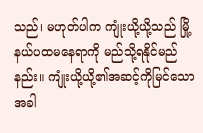သည်၊ မဟုတ်ပါက ကျုံးယို့ယို့သည် မြို့နယ်ပထမနေရာကို မည်သို့ရနိုင်မည်နည်း။ ကျုံးယို့ယို့၏အဆင့်ကိုမြင်သောအခါ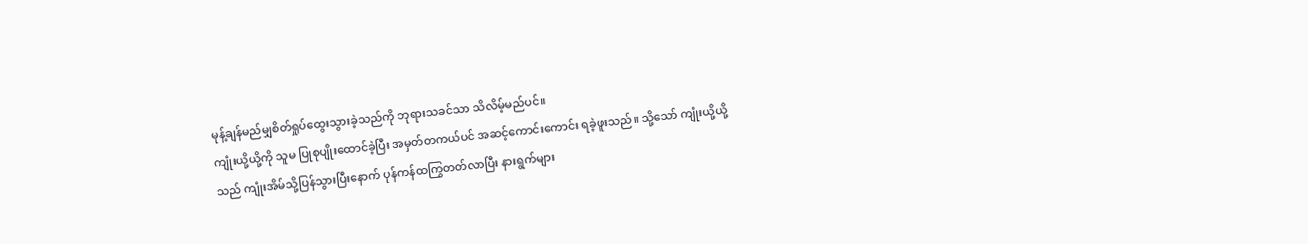မုန့်ချန်မည်မျှစိတ်ရှုပ်ထွေးသွားခဲ့သည်ကို ဘုရားသခင်သာ သိလိမ့်မည်ပင်။
ကျုံးယို့ယို့ကို သူမ ပြုစုပျိုးထောင်ခဲ့ပြီး အမှတ်တကယ်ပင် အဆင့်ကောင်းကောင်း ရခဲ့ဖူးသည်။ သို့သော် ကျုံးယို့ယို့သည် ကျုံးအိမ်သို့ပြန်သွားပြီးနောက် ပုန်ကန်ထကြွတတ်လာပြီး နားရွက်များ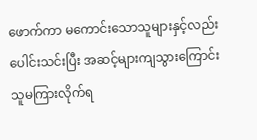ဖောက်ကာ မကောင်းသောသူများနှင့်လည်း ပေါင်းသင်းပြီး အဆင့်များကျသွားကြောင်း သူမကြားလိုက်ရ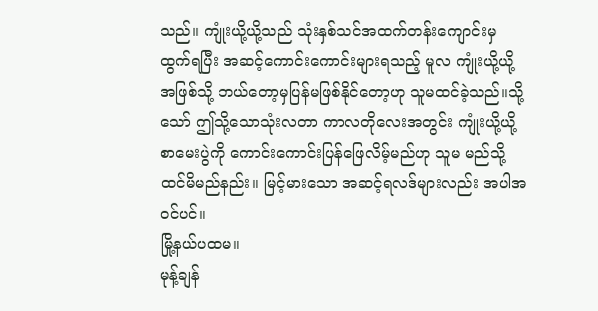သည်။ ကျုံးယို့ယို့သည် သုံးနှစ်သင်အထက်တန်းကျောင်းမှ ထွက်ရပြီး အဆင့်ကောင်းကောင်းများရသည့် မူလ ကျုံးယို့ယို့အဖြစ်သို့ ဘယ်တော့မှပြန်မဖြစ်နိုင်တော့ဟု သူမထင်ခဲ့သည်။သို့သော် ဤသို့သောသုံးလတာ ကာလတိုလေးအတွင်း ကျုံးယို့ယို့ စာမေးပွဲကို ကောင်းကောင်းပြန်ဖြေလိမ့်မည်ဟု သူမ မည်သို့ထင်မိမည်နည်း။ မြင့်မားသော အဆင့်ရလဒ်များလည်း အပါအ၀င်ပင်။
မြို့နယ်ပထမ။
မုန့်ချန်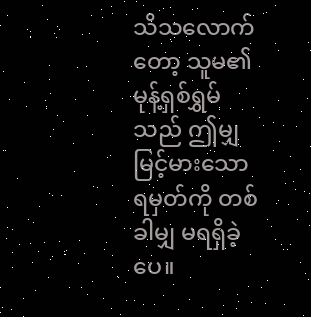သိသလောက်တော့ သူမ၏မုန့်ရှစ်ရွှမ်သည် ဤမျှမြင့်မားသောရမှတ်ကို တစ်ခါမျှ မရရှိခဲ့ပေ။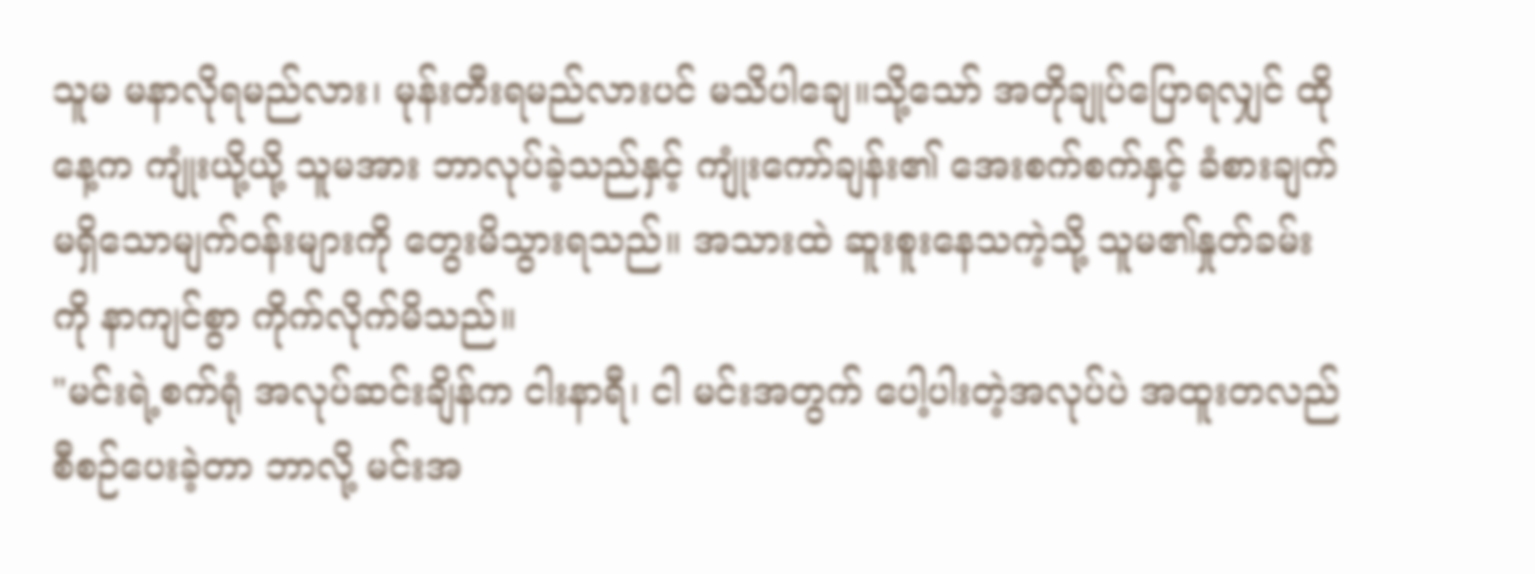သူမ မနာလိုရမည်လား၊ မုန်းတီးရမည်လားပင် မသိပါချေ။သို့သော် အတိုချုပ်ပြောရလျှင် ထိုနေ့က ကျုံးယို့ယို့ သူမအား ဘာလုပ်ခဲ့သည်နှင့် ကျုံးကော်ချန်း၏ အေးစက်စက်နှင့် ခံစားချက်မရှိသောမျက်၀န်းများကို တွေးမိသွားရသည်။ အသားထဲ ဆူးစူးနေသကဲ့သို့ သူမ၏နှုတ်ခမ်းကို နာကျင်စွာ ကိုက်လိုက်မိသည်။
"မင်းရဲ့စက်ရုံ အလုပ်ဆင်းချိန်က ငါးနာရီ၊ ငါ မင်းအတွက် ပေါ့ပါးတဲ့အလုပ်ပဲ အထူးတလည်စီစဉ်ပေးခဲ့တာ ဘာလို့ မင်းအ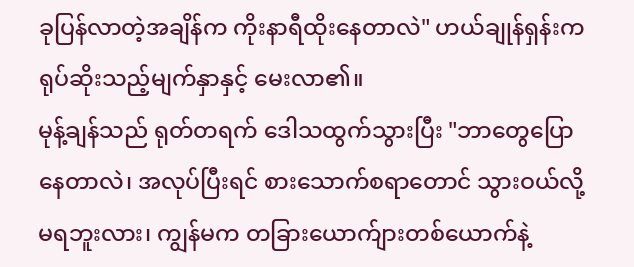ခုပြန်လာတဲ့အချိန်က ကိုးနာရီထိုးနေတာလဲ" ဟယ်ချုန်ရှန်းက ရုပ်ဆိုးသည့်မျက်နှာနှင့် မေးလာ၏။
မုန့်ချန်သည် ရုတ်တရက် ဒေါသထွက်သွားပြီး "ဘာတွေပြောနေတာလဲ၊ အလုပ်ပြီးရင် စားသောက်စရာတောင် သွားဝယ်လို့မရဘူးလား၊ ကျွန်မက တခြားယောက်ျားတစ်ယောက်နဲ့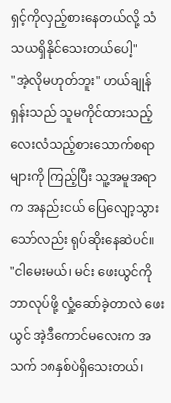ရှင့်ကိုလှည့်စားနေတယ်လို့ သံသယရှိနိုင်သေးတယ်ပေါ့"
"အဲ့လိုမဟုတ်ဘူး" ဟယ်ချုန်ရှန်းသည် သူမကိုင်ထားသည့် လေးလံသည့်စားသောက်စရာများကို ကြည့်ပြီး သူ့အမူအရာက အနည်းငယ် ပြေလျော့သွားသော်လည်း ရုပ်ဆိုးနေဆဲပင်။
"ငါမေးမယ်၊ မင်း ဖေးယွင်ကို ဘာလုပ်ဖို့ လှုံ့ဆော်ခဲ့တာလဲ ဖေးယွင် အဲ့ဒီကောင်မလေးက အသက် ၁၈နှစ်ပဲရှိသေးတယ်၊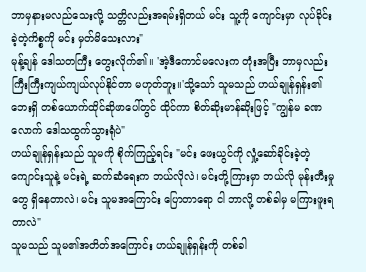ဘာမှနားမလည်သေးလို့ သတ္တိလည်းအရမ်းရှိတယ် မင်း သူ့ကို ကျောင်းမှာ လုပ်ခိုင်းခဲ့တဲ့ကိစ္စကို မင်း မှတ်မိသေးလား"
မုန့်ချန် ဒေါသတကြီး တွေးလိုက်၏။ 'အဲ့ဒီကောင်မလေးက တုံးအပြီး ဘာမှလည်း ကြီးကြီးကျယ်ကျယ်လုပ်နိုင်တာ မဟုတ်ဘူး။'သို့သော် သူမသည် ဟယ်ချုန်ရှန်း၏ဘေးရှိ တစ်ယောက်ထိုင်ဆိုဖာပေါ်တွင် ထိုင်ကာ စိတ်ဆိုးမာန်ဆိုးဖြင့် "ကျွန်မ ခဏလောက် ဒေါသထွက်သွားရုံပဲ"
ဟယ်ချုန်ရှန်းသည် သူမကို စိုက်ကြည့်ရင်း "မင်း ဖေးယွင်ကို လှုံ့ဆော်ခိုင်းခဲ့တဲ့ ကျောင်းသူနဲ့ မင်းရဲ့ ဆက်ဆံရေးက ဘယ်လိုလဲ၊ မင်းတို့ကြားမှာ ဘယ်လို မုန်းတီးမှုတွေ ရှိနေတာလဲ၊ မင်း သူမအကြောင်း ပြောတာရော ငါ ဘာလို့ တစ်ခါမှ မကြားဖူးရတာလဲ"
သူမသည် သူမ၏အတိတ်အကြောင်း ဟယ်ချုန်ရှန်းကို တစ်ခါ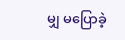မျှ မပြောခဲ့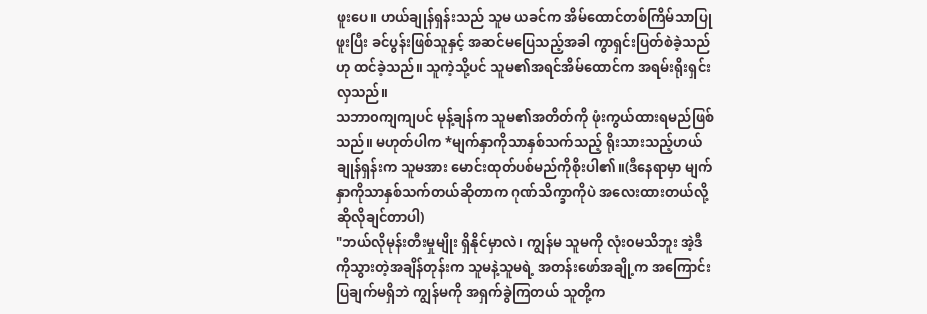ဖူးပေ။ ဟယ်ချုန်ရှန်းသည် သူမ ယခင်က အိမ်ထောင်တစ်ကြိမ်သာပြုဖူးပြီး ခင်ပွန်းဖြစ်သူနှင့် အဆင်မပြေသည့်အခါ ကွာရှင်းပြတ်စဲခဲ့သည်ဟု ထင်ခဲ့သည်။ သူကဲ့သို့ပင် သူမ၏အရင်အိမ်ထောင်က အရမ်းရိုးရှင်းလှသည်။
သဘာ၀ကျကျပင် မုန့်ချန်က သူမ၏အတိတ်ကို ဖုံးကွယ်ထားရမည်ဖြစ်သည်။ မဟုတ်ပါက *မျက်နှာကိုသာနှစ်သက်သည့် ရိုးသားသည့်ဟယ်ချုန်ရှန်းက သူမအား မောင်းထုတ်ပစ်မည်ကိုစိုးပါ၏။(ဒီနေရာမှာ မျက်နှာကိုသာနှစ်သက်တယ်ဆိုတာက ဂုဏ်သိက္ခာကိုပဲ အလေးထားတယ်လို့ဆိုလိုချင်တာပါ)
"ဘယ်လိုမုန်းတီးမှုမျိုး ရှိနိုင်မှာလဲ၊ ကျွန်မ သူမကို လုံး၀မသိဘူး အဲ့ဒီကိုသွားတဲ့အချိန်တုန်းက သူမနဲ့သူမရဲ့ အတန်းဖော်အချို့က အကြောင်းပြချက်မရှိဘဲ ကျွန်မကို အရှက်ခွဲကြတယ် သူတို့က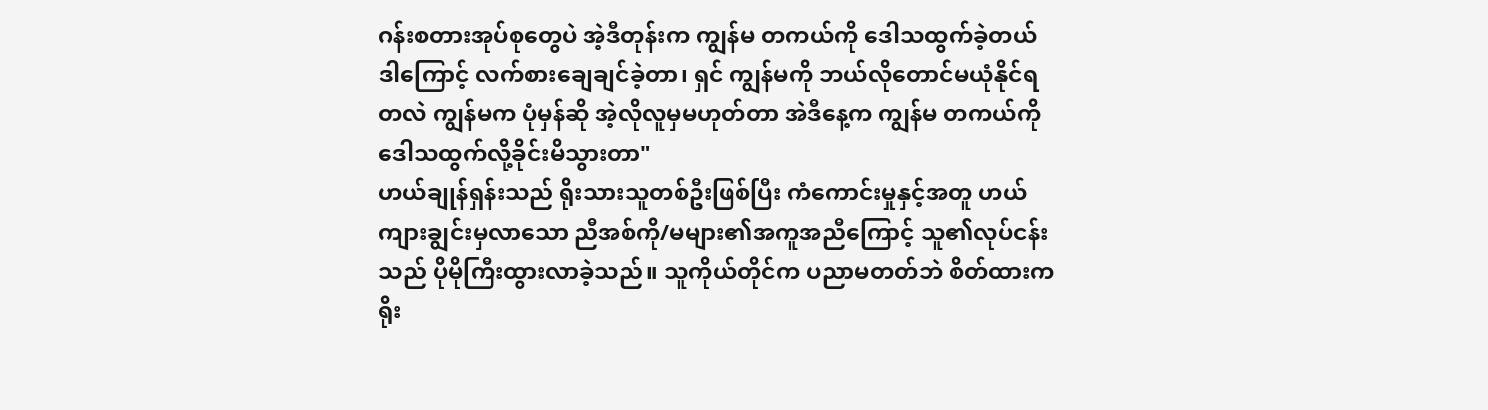ဂန်းစတားအုပ်စုတွေပဲ အဲ့ဒီတုန်းက ကျွန်မ တကယ်ကို ဒေါသထွက်ခဲ့တယ် ဒါကြောင့် လက်စားချေချင်ခဲ့တာ၊ ရှင် ကျွန်မကို ဘယ်လိုတောင်မယုံနိုင်ရတလဲ ကျွန်မက ပုံမှန်ဆို အဲ့လိုလူမှမဟုတ်တာ အဲဒီနေ့က ကျွန်မ တကယ်ကို ဒေါသထွက်လို့ခိုင်းမိသွားတာ"
ဟယ်ချုန်ရှန်းသည် ရိုးသားသူတစ်ဦးဖြစ်ပြီး ကံကောင်းမှုနှင့်အတူ ဟယ်ကျားချွင်းမှလာသော ညီအစ်ကို/မများ၏အကူအညီကြောင့် သူ၏လုပ်ငန်းသည် ပိုမိုကြီးထွားလာခဲ့သည်။ သူကိုယ်တိုင်က ပညာမတတ်ဘဲ စိတ်ထားက ရိုး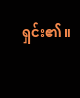ရှင်း၏။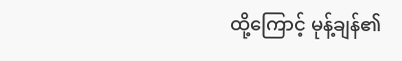ထို့ကြောင့် မုန့်ချန်၏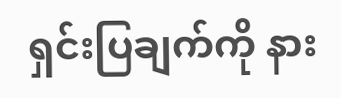ရှင်းပြချက်ကို နား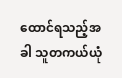ထောင်ရသည့်အခါ သူတကယ်ယုံ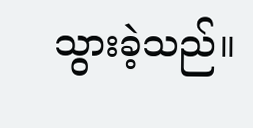သွားခဲ့သည်။